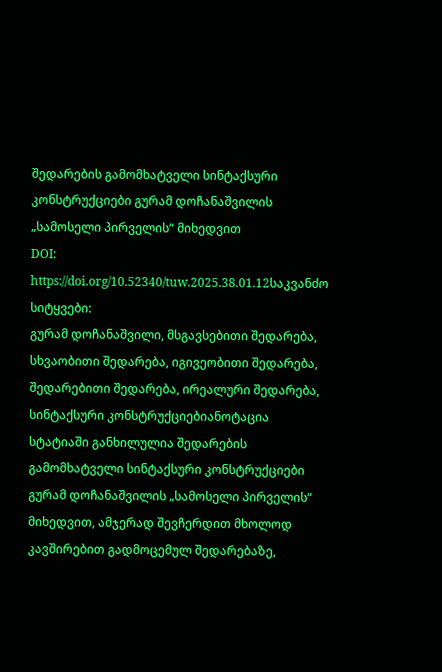შედარების გამომხატველი სინტაქსური კონსტრუქციები გურამ დოჩანაშვილის „სამოსელი პირველის“ მიხედვით
DOI:
https://doi.org/10.52340/tuw.2025.38.01.12საკვანძო სიტყვები:
გურამ დოჩანაშვილი, მსგავსებითი შედარება, სხვაობითი შედარება, იგივეობითი შედარება, შედარებითი შედარება, ირეალური შედარება, სინტაქსური კონსტრუქციებიანოტაცია
სტატიაში განხილულია შედარების გამომხატველი სინტაქსური კონსტრუქციები გურამ დოჩანაშვილის „სამოსელი პირველის“ მიხედვით, ამჯერად შევჩერდით მხოლოდ კავშირებით გადმოცემულ შედარებაზე,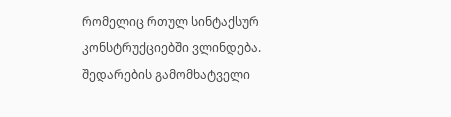რომელიც რთულ სინტაქსურ კონსტრუქციებში ვლინდება. შედარების გამომხატველი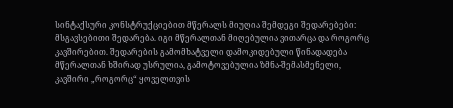სინტაქსური კონსტრუქციებით მწერალს მიუღია შემდეგი შედარებები:
მსგავსებითი შედარება. იგი მწერალთან მიღებულია ვითარცა და როგორც კავშირებით. შედარების გამომხატველი დამოკიდებული წინადადება მწერალთან ხშირად უსრულია, გამოტოვებულია ზმნა-შემასმენელი, კავშირი „როგორც“ ყოველთვის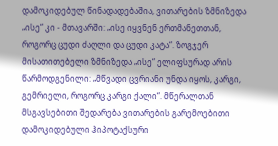დამოკიდებულ წინადადებაშია, ვითარების ზმნიზედა „ისე“ კი - მთავარში: „ისე იყვნენ ერთმანეთთან, როგორც ცუდი ძაღლი და ცუდი კატა“. ზოგჯერ მისათითებელი ზმნიზედა „ისე“ ელიფსურად არის წარმოდგენილი: „მწვადი ცვრიანი უნდა იყოს, კარგი, გემრიელი, როგორც კარგი ქალი“. მწერალთან მსგავსებითი შედარება ვითარების გარემოებითი დამოკიდებული ჰიპოტაქსური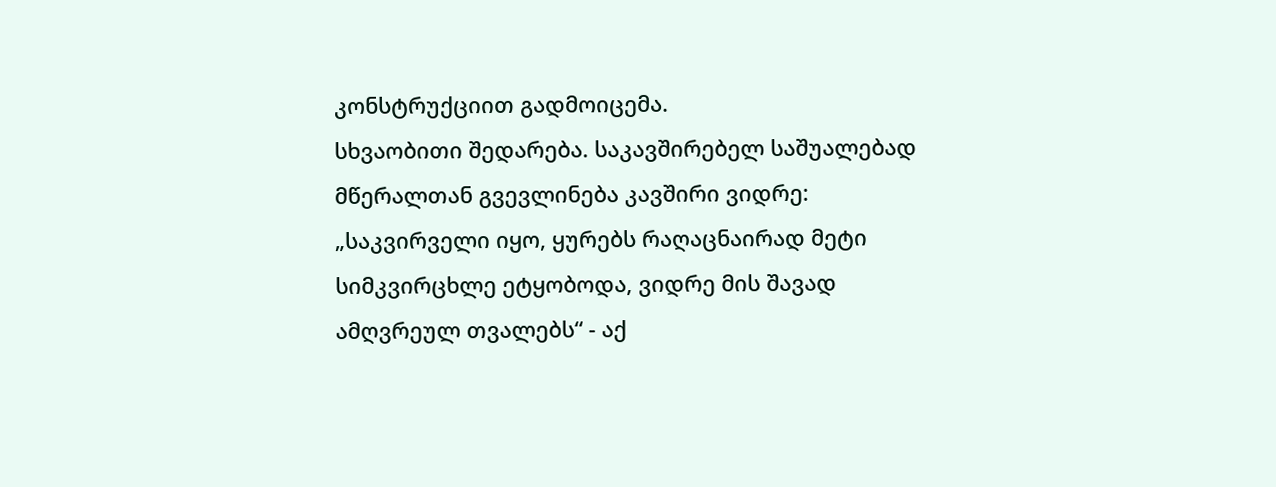კონსტრუქციით გადმოიცემა.
სხვაობითი შედარება. საკავშირებელ საშუალებად მწერალთან გვევლინება კავშირი ვიდრე: „საკვირველი იყო, ყურებს რაღაცნაირად მეტი სიმკვირცხლე ეტყობოდა, ვიდრე მის შავად ამღვრეულ თვალებს“ - აქ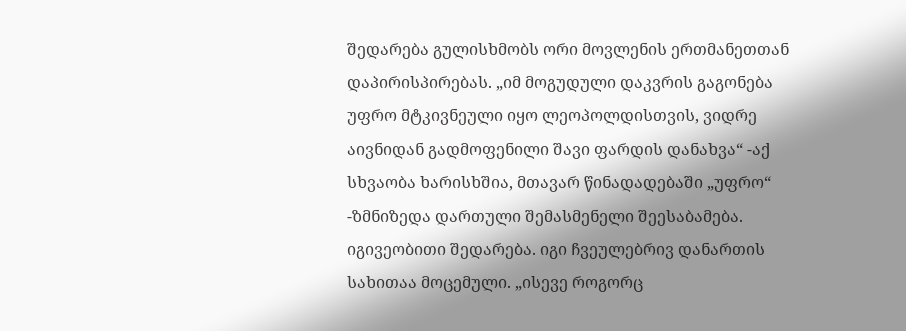შედარება გულისხმობს ორი მოვლენის ერთმანეთთან დაპირისპირებას. „იმ მოგუდული დაკვრის გაგონება უფრო მტკივნეული იყო ლეოპოლდისთვის, ვიდრე აივნიდან გადმოფენილი შავი ფარდის დანახვა“ -აქ სხვაობა ხარისხშია, მთავარ წინადადებაში „უფრო“ -ზმნიზედა დართული შემასმენელი შეესაბამება.
იგივეობითი შედარება. იგი ჩვეულებრივ დანართის სახითაა მოცემული. „ისევე როგორც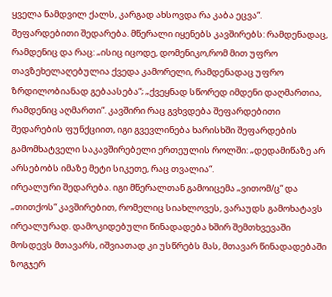ყველა ნამდვილ ქალს, კარგად ახსოვდა რა კაბა ეცვა“.
შეფარდებითი შედარება. მწერალი იყენებს კავშირებს: რამდენადაც, რამდენიც და რაც: „ისიც იცოდე, დომენიკო,რომ მით უფრო თავზეხელაღებულია ქვედა კამორელი, რამდენადაც უფრო ზრდილობიანად გებაასება“; „ქვეყნად სწორედ იმდენი დაღმართია, რამდენიც აღმართი“. კავშირი რაც გვხვდება შეფარდებითი შედარების ფუნქციით, იგი გვევლინება ხარისხში შეფარდების გამომხატველი საკავშირებელი ერთეულის როლში: „დედამიწაზე არ არსებობს იმაზე მეტი სიკეთე, რაც თვალია“.
ირეალური შედარება. იგი მწერალთან გამოიცემა „ვითომ/ც“ და „თითქოს“ კავშირებით, რომელიც სიახლოვეს, ვარაუდს გამოხატავს ირეალურად. დამოკიდებული წინადადება ხშირ შემთხვევაში მოსდევს მთავარს, იშვიათად კი უსწრებს მას, მთავარ წინადადებაში ზოგჯერ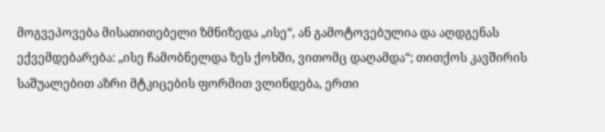მოგვეპოვება მისათითებელი ზმნიზედა „ისე“, ან გამოტოვებულია და აღდგენას ექვემდებარება: „ისე ჩამობნელდა ზეს ქოხში, ვითომც დაღამდა“; თითქოს კავშირის საშუალებით აზრი მტკიცების ფორმით ვლინდება, ერთი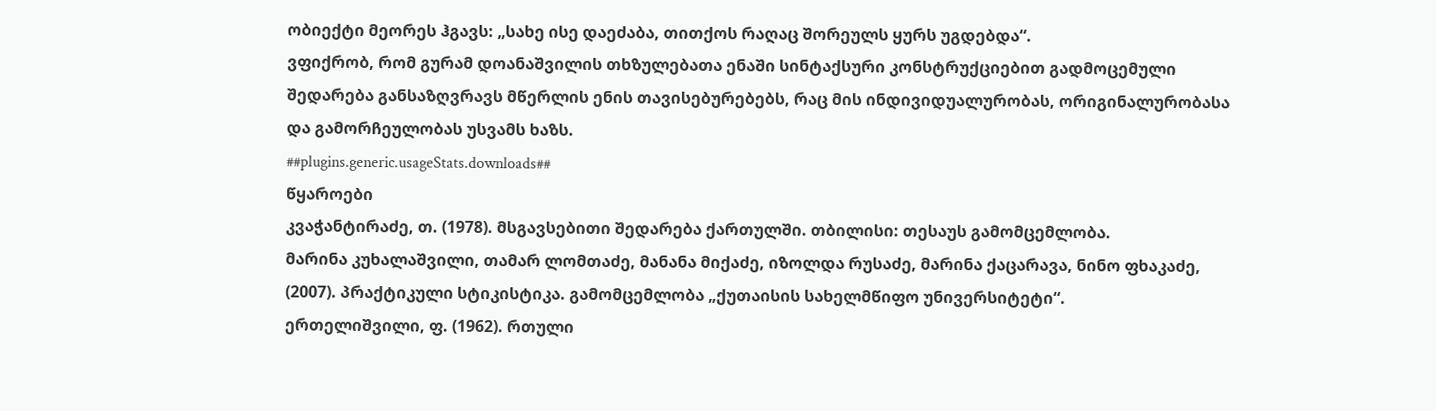ობიექტი მეორეს ჰგავს: „სახე ისე დაეძაბა, თითქოს რაღაც შორეულს ყურს უგდებდა“.
ვფიქრობ, რომ გურამ დოანაშვილის თხზულებათა ენაში სინტაქსური კონსტრუქციებით გადმოცემული შედარება განსაზღვრავს მწერლის ენის თავისებურებებს, რაც მის ინდივიდუალურობას, ორიგინალურობასა და გამორჩეულობას უსვამს ხაზს.
##plugins.generic.usageStats.downloads##
წყაროები
კვაჭანტირაძე, თ. (1978). მსგავსებითი შედარება ქართულში. თბილისი: თესაუს გამომცემლობა.
მარინა კუხალაშვილი, თამარ ლომთაძე, მანანა მიქაძე, იზოლდა რუსაძე, მარინა ქაცარავა, ნინო ფხაკაძე, (2007). პრაქტიკული სტიკისტიკა. გამომცემლობა „ქუთაისის სახელმწიფო უნივერსიტეტი“.
ერთელიშვილი, ფ. (1962). რთული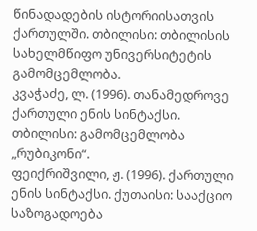წინადადების ისტორიისათვის ქართულში. თბილისი: თბილისის სახელმწიფო უნივერსიტეტის გამომცემლობა.
კვაჭაძე, ლ. (1996). თანამედროვე ქართული ენის სინტაქსი. თბილისი: გამომცემლობა „რუბიკონი“.
ფეიქრიშვილი, ჟ. (1996). ქართული ენის სინტაქსი. ქუთაისი: სააქციო საზოგადოება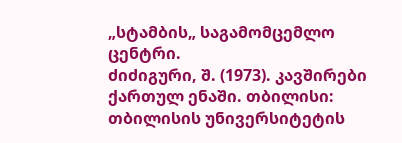„სტამბის„ საგამომცემლო ცენტრი.
ძიძიგური, შ. (1973). კავშირები ქართულ ენაში. თბილისი: თბილისის უნივერსიტეტის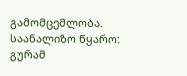გამომცემლობა.
საანალიზო წყარო:
გურამ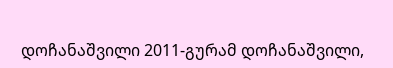დოჩანაშვილი 2011-გურამ დოჩანაშვილი,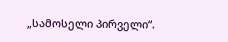„სამოსელი პირველი“.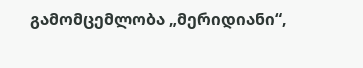გამომცემლობა „მერიდიანი“,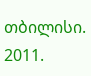თბილისი. 2011.